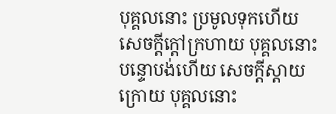បុគ្គលនោះ ប្រមូលទុកហើយ សេចក្តីក្តៅក្រហាយ បុគ្គលនោះ បន្ទោបង់ហើយ សេចក្តីស្តាយក្រោយ បុគ្គលនោះ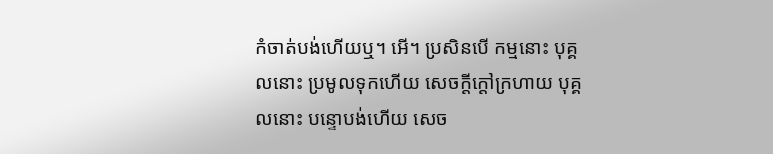កំចាត់បង់ហើយឬ។ អើ។ ប្រសិនបើ កម្មនោះ បុគ្គលនោះ ប្រមូលទុកហើយ សេចក្តីក្តៅក្រហាយ បុគ្គលនោះ បន្ទោបង់ហើយ សេច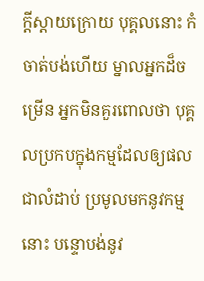ក្តីស្តាយក្រោយ បុគ្គលនោះ កំចាត់បង់ហើយ ម្នាលអ្នកដ៏ចម្រើន អ្នកមិនគួរពោលថា បុគ្គលប្រកបក្នុងកម្មដែលឲ្យផលជាលំដាប់ ប្រមូលមកនូវកម្មនោះ បន្ទោបង់នូវ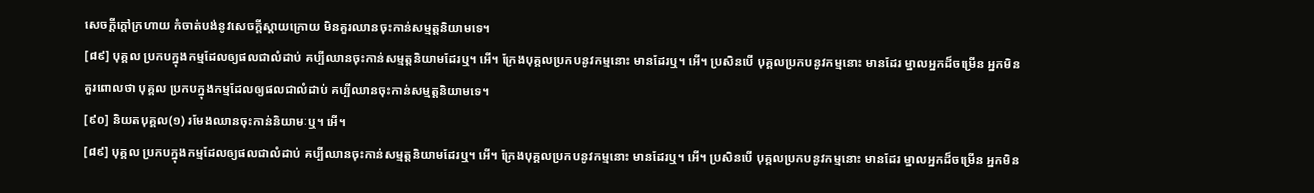សេចក្តីក្តៅក្រហាយ កំចាត់បង់នូវសេចក្តីស្តាយក្រោយ មិនគួរឈានចុះកាន់សម្មត្តនិយាមទេ។
[៨៩] បុគ្គល ប្រកបក្នុងកម្មដែលឲ្យផលជាលំដាប់ គប្បីឈានចុះកាន់សម្មត្តនិយាមដែរឬ។ អើ។ ក្រែងបុគ្គលប្រកបនូវកម្មនោះ មានដែរឬ។ អើ។ ប្រសិនបើ បុគ្គលប្រកបនូវកម្មនោះ មានដែរ ម្នាលអ្នកដ៏ចម្រើន អ្នកមិនគួរពោលថា បុគ្គល ប្រកបក្នុងកម្មដែលឲ្យផលជាលំដាប់ គប្បីឈានចុះកាន់សម្មត្តនិយាមទេ។
[៩០] និយតបុគ្គល(១) រមែងឈានចុះកាន់និយាមៈឬ។ អើ។
[៨៩] បុគ្គល ប្រកបក្នុងកម្មដែលឲ្យផលជាលំដាប់ គប្បីឈានចុះកាន់សម្មត្តនិយាមដែរឬ។ អើ។ ក្រែងបុគ្គលប្រកបនូវកម្មនោះ មានដែរឬ។ អើ។ ប្រសិនបើ បុគ្គលប្រកបនូវកម្មនោះ មានដែរ ម្នាលអ្នកដ៏ចម្រើន អ្នកមិន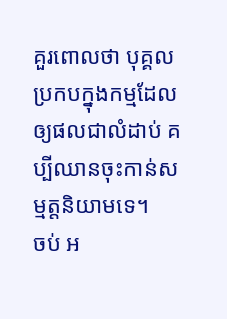គួរពោលថា បុគ្គល ប្រកបក្នុងកម្មដែលឲ្យផលជាលំដាប់ គប្បីឈានចុះកាន់សម្មត្តនិយាមទេ។
ចប់ អ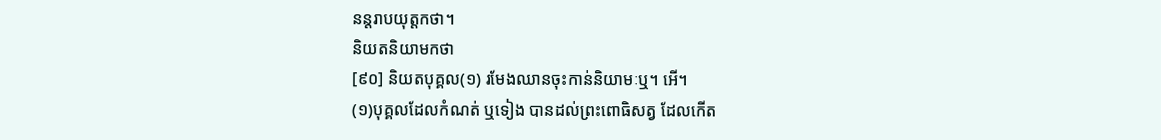នន្តរាបយុត្តកថា។
និយតនិយាមកថា
[៩០] និយតបុគ្គល(១) រមែងឈានចុះកាន់និយាមៈឬ។ អើ។
(១)បុគ្គលដែលកំណត់ ឬទៀង បានដល់ព្រះពោធិសត្វ ដែលកើត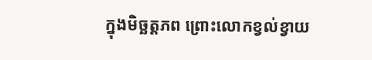ក្នុងមិច្ឆត្តភព ព្រោះលោកខ្វល់ខ្វាយ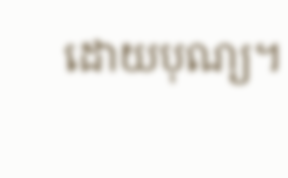ដោយបុណ្យ។